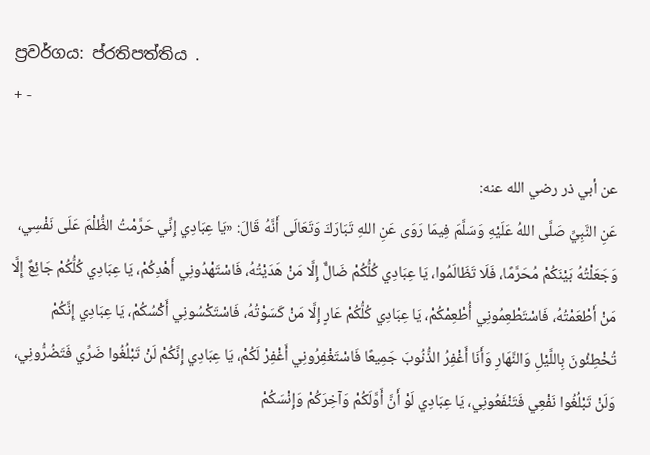ප්‍රවර්ගය: ප්රතිපත්තිය .
+ -

عن أبي ذر رضي الله عنه:
عَنِ النَّبِيِّ صَلَّى اللهُ عَلَيْهِ وَسَلَّمَ فِيمَا رَوَى عَنِ اللهِ تَبَارَكَ وَتَعَالَى أَنَّهُ قَالَ: «يَا عِبَادِي إِنِّي حَرَّمْتُ الظُّلْمَ عَلَى نَفْسِي، وَجَعَلْتُهُ بَيْنَكُمْ مُحَرَّمًا، فَلَا تَظَالَمُوا، يَا عِبَادِي كُلُّكُمْ ضَالٌّ إِلَّا مَنْ هَدَيْتُهُ، فَاسْتَهْدُونِي أَهْدِكُمْ، يَا عِبَادِي كُلُّكُمْ جَائِعٌ إِلَّا مَنْ أَطْعَمْتُهُ، فَاسْتَطْعِمُونِي أُطْعِمْكُمْ، يَا عِبَادِي كُلُّكُمْ عَارٍ إِلَّا مَنْ كَسَوْتُهُ، فَاسْتَكْسُونِي أَكْسُكُمْ، يَا عِبَادِي إِنَّكُمْ تُخْطِئُونَ بِاللَّيْلِ وَالنَّهَارِ وَأَنَا أَغْفِرُ الذُّنُوبَ جَمِيعًا فَاسْتَغْفِرُونِي أَغْفِرْ لَكُمْ، يَا عِبَادِي إِنَّكُمْ لَنْ تَبْلُغُوا ضَرِّي فَتَضُرُّونِي، وَلَنْ تَبْلُغُوا نَفْعِي فَتَنْفَعُونِي، يَا عِبَادِي لَوْ أَنَّ أَوَّلَكُمْ وَآخِرَكُمْ وَإِنْسَكُمْ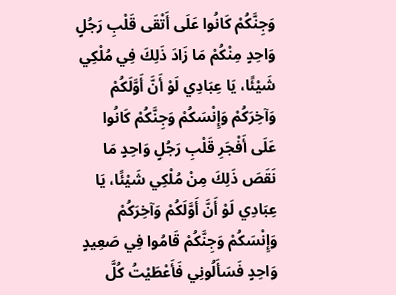وَجِنَّكُمْ كَانُوا عَلَى أَتْقَى قَلْبِ رَجُلٍ وَاحِدٍ مِنْكُمْ مَا زَادَ ذَلِكَ فِي مُلْكِي شَيْئًا، يَا عِبَادِي لَوْ أَنَّ أَوَّلَكُمْ وَآخِرَكُمْ وَإِنْسَكُمْ وَجِنَّكُمْ كَانُوا عَلَى أَفْجَرِ قَلْبِ رَجُلٍ وَاحِدٍ مَا نَقَصَ ذَلِكَ مِنْ مُلْكِي شَيْئًا، يَا عِبَادِي لَوْ أَنَّ أَوَّلَكُمْ وَآخِرَكُمْ وَإِنْسَكُمْ وَجِنَّكُمْ قَامُوا فِي صَعِيدٍ وَاحِدٍ فَسَأَلُونِي فَأَعْطَيْتُ كُلَّ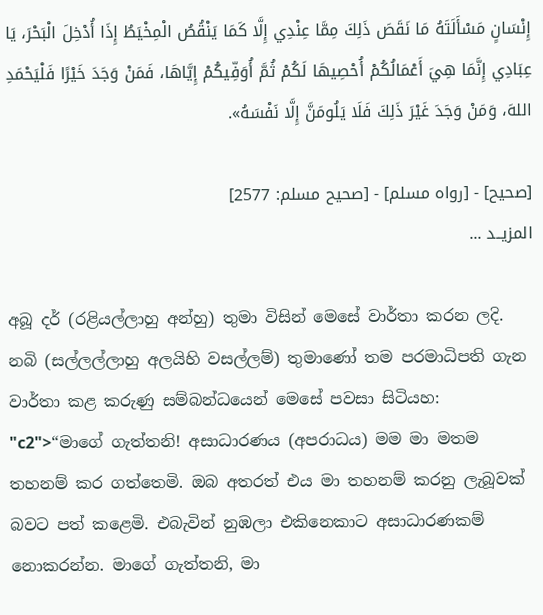إِنْسَانٍ مَسْأَلَتَهُ مَا نَقَصَ ذَلِكَ مِمَّا عِنْدِي إِلَّا كَمَا يَنْقُصُ الْمِخْيَطُ إِذَا أُدْخِلَ الْبَحْرَ، يَا عِبَادِي إِنَّمَا هِيَ أَعْمَالُكُمْ أُحْصِيهَا لَكُمْ ثُمَّ أُوَفِّيكُمْ إِيَّاهَا، فَمَنْ وَجَدَ خَيْرًا فَلْيَحْمَدِ اللهَ، وَمَنْ وَجَدَ غَيْرَ ذَلِكَ فَلَا يَلُومَنَّ إِلَّا نَفْسَهُ».

[صحيح] - [رواه مسلم] - [صحيح مسلم: 2577]
المزيــد ...

අබූ දර් (රළියල්ලාහු අන්හු) තුමා විසින් මෙසේ වාර්තා කරන ලදි.
නබි (සල්ලල්ලාහු අලයිහි වසල්ලම්) තුමාණෝ තම පරමාධිපති ගැන වාර්තා කළ කරුණු සම්බන්ධයෙන් මෙසේ පවසා සිටියහ: "c2">“මාගේ ගැත්තනි! අසාධාරණය (අපරාධය) මම මා මතම තහනම් කර ගත්තෙමි. ඔබ අතරත් එය මා තහනම් කරනු ලැබූවක් බවට පත් කළෙමි. එබැවින් නුඹලා එකිනෙකාට අසාධාරණකම් නොකරන්න. මාගේ ගැත්තනි, මා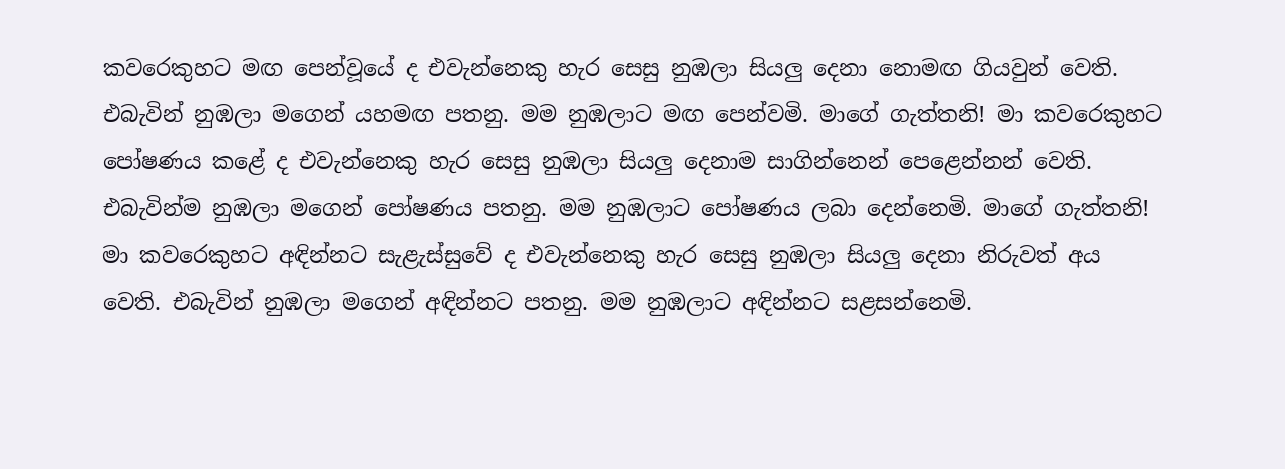කවරෙකුහට මඟ පෙන්වූයේ ද එවැන්නෙකු හැර සෙසු නුඹලා සියලු දෙනා නොමඟ ගියවුන් වෙති. එබැවින් නුඹලා මගෙන් යහමඟ පතනු. මම නුඹලාට මඟ පෙන්වමි. මාගේ ගැත්තනි! මා කවරෙකුහට පෝෂණය කළේ ද එවැන්නෙකු හැර සෙසු නුඹලා සියලු දෙනාම සාගින්නෙන් පෙළෙන්නන් වෙති. එබැවින්ම නුඹලා මගෙන් පෝෂණය පතනු. මම නුඹලාට පෝෂණය ලබා දෙන්නෙමි. මාගේ ගැත්තනි! මා කවරෙකුහට අඳින්නට සැළැස්සුවේ ද එවැන්නෙකු හැර සෙසු නුඹලා සියලු දෙනා නිරුවත් අය වෙති. එබැවින් නුඹලා මගෙන් අඳින්නට පතනු. මම නුඹලාට අඳින්නට සළසන්නෙමි.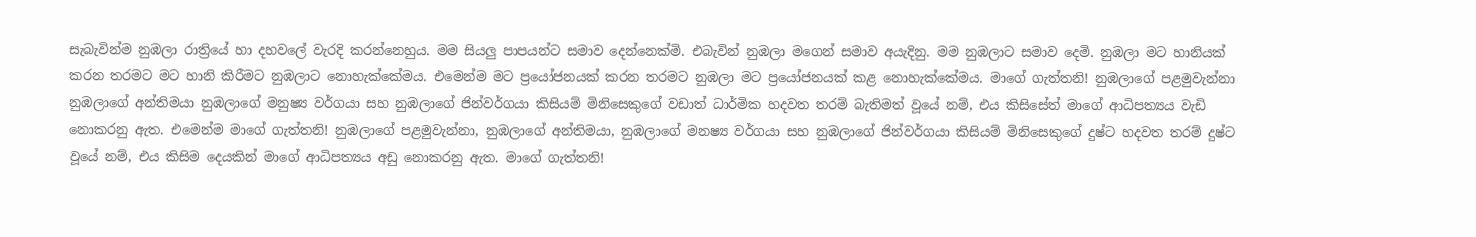සැබැවින්ම නුඹලා රාත්‍රියේ හා දහවලේ වැරදි කරන්නෙහුය. මම සියලු පාපයන්ට සමාව දෙන්නෙක්මි. එබැවින් නුඹලා මගෙන් සමාව අයැදිනු. මම නුඹලාට සමාව දෙමි. නුඹලා මට හානියක් කරන තරමට මට හානි කිරීමට නුඹලාට නොහැක්කේමය. එමෙන්ම මට ප්‍රයෝජනයක් කරන තරමට නුඹලා මට ප්‍රයෝජනයක් කළ නොහැක්කේමය. මාගේ ගැත්තනි! නුඹලාගේ පළමුවැන්නා නුඹලාගේ අන්තිමයා නුඹලාගේ මනුෂ්‍ය වර්ගයා සහ නුඹලාගේ ජින්වර්ගයා කිසියම් මිනිසෙකුගේ වඩාත් ධාර්මික හදවත තරම් බැතිමත් වූයේ නම්, එය කිසිසේත් මාගේ ආධිපත්‍යය වැඩි නොකරනු ඇත. එමෙන්ම මාගේ ගැත්තනි! නුඹලාගේ පළමුවැන්නා, නුඹලාගේ අන්තිමයා, නුඹලාගේ මනෂ්‍ය වර්ගයා සහ නුඹලාගේ ජින්වර්ගයා කිසියම් මිනිසෙකුගේ දුෂ්ට හදවත තරම් දුෂ්ට වූයේ නම්, එය කිසිම දෙයකින් මාගේ ආධිපත්‍යය අඩු නොකරනු ඇත. මාගේ ගැත්තනි!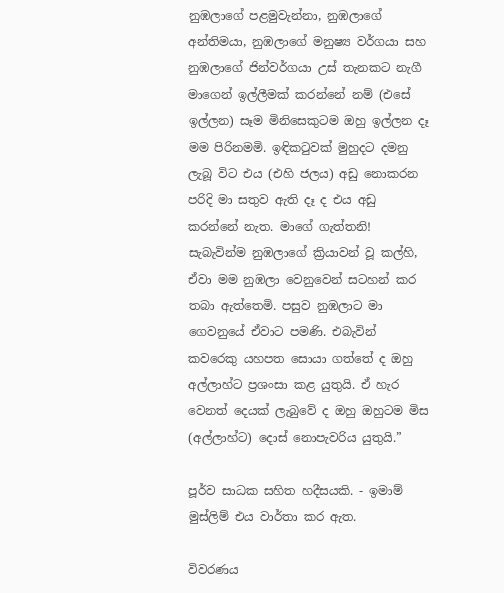නුඹලාගේ පළමුවැන්නා, නුඹලාගේ අන්තිමයා, නුඹලාගේ මනුෂ්‍ය වර්ගයා සහ නුඹලාගේ ජින්වර්ගයා උස් තැනකට නැගී මාගෙන් ඉල්ලීමක් කරන්නේ නම් (එසේ ඉල්ලන) සෑම මිනිසෙකුටම ඔහු ඉල්ලන දෑ මම පිරිනමමි. ඉඳිකටුවක් මුහුදට දමනු ලැබූ විට එය (එහි ජලය) අඩු නොකරන පරිදි මා සතුව ඇති දෑ ද එය අඩු කරන්නේ නැත. මාගේ ගැත්තනි! සැබැවින්ම නුඹලාගේ ක්‍රියාවන් වූ කල්හි, ඒවා මම නුඹලා වෙනුවෙන් සටහන් කර තබා ඇත්තෙමි. පසුව නුඹලාට මා ගෙවනුයේ ඒවාට පමණි. එබැවින් කවරෙකු යහපත සොයා ගත්තේ ද ඔහු අල්ලාහ්ට ප්‍රශංසා කළ යුතුයි. ඒ හැර වෙනත් දෙයක් ලැබුවේ ද ඔහු ඔහුටම මිස (අල්ලාහ්ට) දොස් නොපැවරිය යුතුයි.”

පූර්ව සාධක සහිත හදීසයකි. - ඉමාම් මුස්ලිම් එය වාර්තා කර ඇත.

විවරණය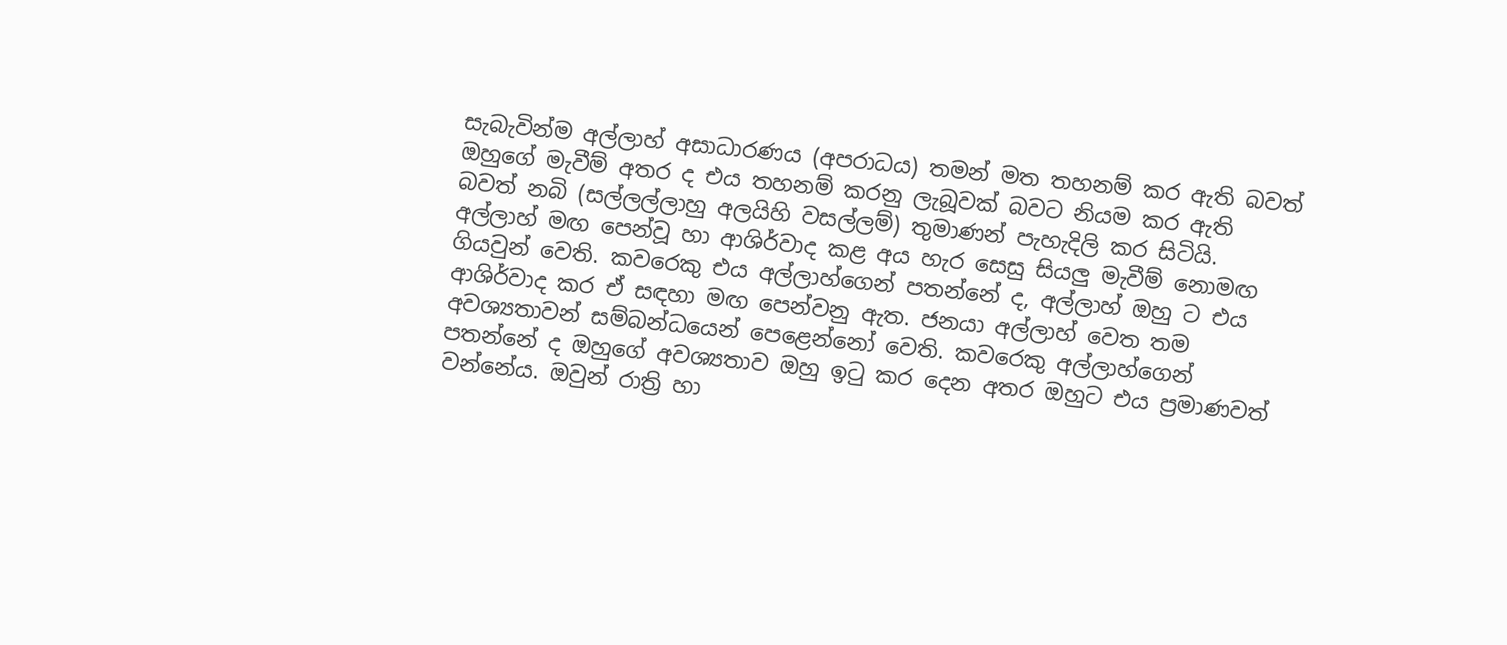සැබැවින්ම අල්ලාහ් අසාධාරණය (අපරාධය) තමන් මත තහනම් කර ඇති බවත් ඔහුගේ මැවීම් අතර ද එය තහනම් කරනු ලැබූවක් බවට නියම කර ඇති බවත් නබි (සල්ලල්ලාහු අලයිහි වසල්ලම්) තුමාණන් පැහැදිලි කර සිටියි. අල්ලාහ් මඟ පෙන්වූ හා ආශිර්වාද කළ අය හැර සෙසු සියලු මැවීම් නොමඟ ගියවුන් වෙති. කවරෙකු එය අල්ලාහ්ගෙන් පතන්නේ ද, අල්ලාහ් ඔහු ට එය ආශිර්වාද කර ඒ සඳහා මඟ පෙන්වනු ඇත. ජනයා අල්ලාහ් වෙත තම අවශ්‍යතාවන් සම්බන්ධයෙන් පෙළෙන්නෝ වෙති. කවරෙකු අල්ලාහ්ගෙන් පතන්නේ ද ඔහුගේ අවශ්‍යතාව ඔහු ඉටු කර දෙන අතර ඔහුට එය ප්‍රමාණවත් වන්නේය. ඔවුන් රාත්‍රි හා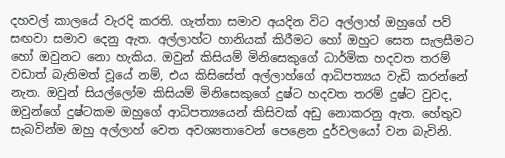දහවල් කාලයේ වැරදි කරති. ගැත්තා සමාව අයදින විට අල්ලාහ් ඔහුගේ පව් සඟවා සමාව දෙනු ඇත. අල්ලාහ්ට හානියක් කිරීමට හෝ ඔහුට සෙත සැලසීමට හෝ ඔවුනට නො හැකිය. ඔවුන් කිසියම් මිනිසෙකුගේ ධාර්මික හදවත තරම් වඩාත් බැතිමත් වූයේ නම්, එය කිසිසේත් අල්ලාහ්ගේ ආධිපත්‍යය වැඩි කරන්නේ නැත. ඔවුන් සියල්ලෝම කිසියම් මිනිසෙකුගේ දුෂ්ට හදවත තරම් දුෂ්ට වුවද, ඔවුන්ගේ දුෂ්ටකම ඔහුගේ ආධිපත්‍යයෙන් කිසිවක් අඩු නොකරනු ඇත. හේතුව සැබවින්ම ඔහු අල්ලාහ් වෙත අවශ්‍යතාවෙන් පෙළෙන දුර්වලයෝ වන බැවිනි.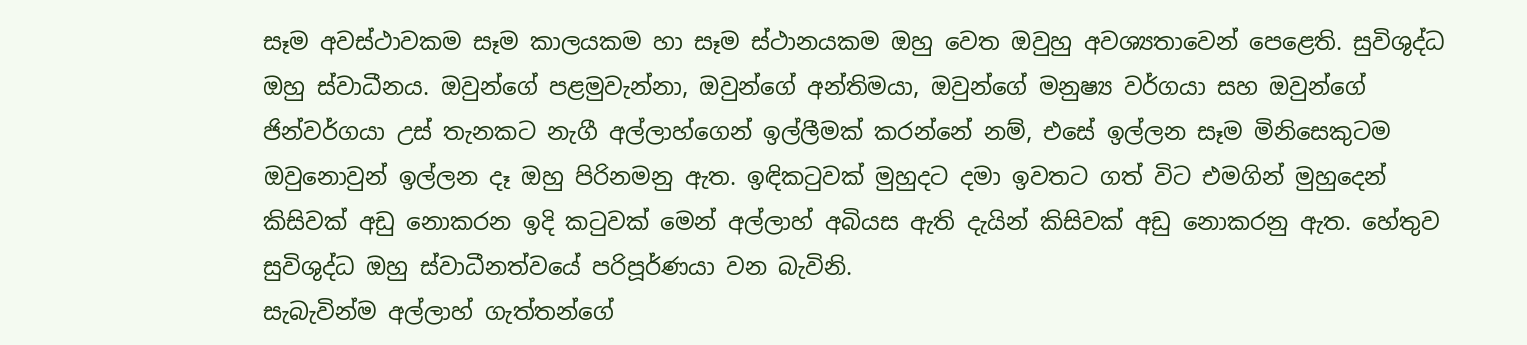සෑම අවස්ථාවකම සෑම කාලයකම හා සෑම ස්ථානයකම ඔහු වෙත ඔවුහු අවශ්‍යතාවෙන් පෙළෙති. සුවිශුද්ධ ඔහු ස්වාධීනය. ඔවුන්ගේ පළමුවැන්නා, ඔවුන්ගේ අන්තිමයා, ඔවුන්ගේ මනුෂ්‍ය වර්ගයා සහ ඔවුන්ගේ ජින්වර්ගයා උස් තැනකට නැගී අල්ලාහ්ගෙන් ඉල්ලීමක් කරන්නේ නම්, එසේ ඉල්ලන සෑම මිනිසෙකුටම ඔවුනොවුන් ඉල්ලන දෑ ඔහු පිරිනමනු ඇත. ඉඳිකටුවක් මුහුදට දමා ඉවතට ගත් විට එමගින් මුහුදෙන් කිසිවක් අඩු නොකරන ඉදි කටුවක් මෙන් අල්ලාහ් අබියස ඇති දැයින් කිසිවක් අඩු නොකරනු ඇත. හේතුව සුවිශුද්ධ ඔහු ස්වාධීනත්වයේ පරිපූර්ණයා වන බැවිනි.
සැබැවින්ම අල්ලාහ් ගැත්තන්ගේ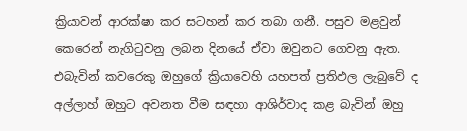ක්‍රියාවන් ආරක්ෂා කර සටහන් කර තබා ගනී. පසුව මළවුන් කෙරෙන් නැගිටුවනු ලබන දිනයේ ඒවා ඔවුනට ගෙවනු ඇත. එබැවින් කවරෙකු ඔහුගේ ක්‍රියාවෙහි යහපත් ප්‍රතිඵල ලැබුවේ ද අල්ලාහ් ඔහුට අවනත වීම සඳහා ආශිර්වාද කළ බැවින් ඔහු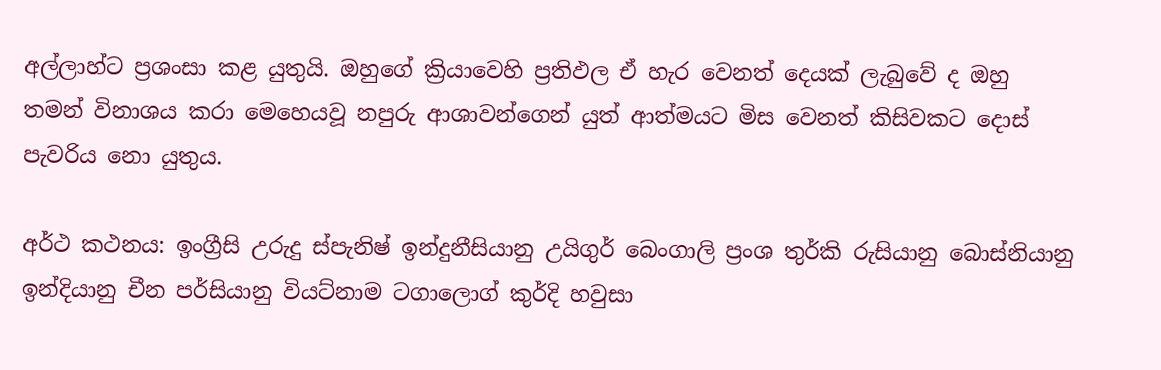අල්ලාහ්ට ප්‍රශංසා කළ යුතුයි. ඔහුගේ ක්‍රියාවෙහි ප්‍රතිඵල ඒ හැර වෙනත් දෙයක් ලැබුවේ ද ඔහු තමන් විනාශය කරා මෙහෙයවූ නපුරු ආශාවන්ගෙන් යුත් ආත්මයට මිස වෙනත් කිසිවකට දොස් පැවරිය නො යුතුය.

අර්ථ කථනය: ඉංග්‍රීසි උරුදු ස්පැනිෂ් ඉන්දුනීසියානු උයිගුර් බෙංගාලි ප්‍රංශ තුර්කි රුසියානු බොස්නියානු ඉන්දියානු චීන පර්සියානු වියට්නාම ටගාලොග් කුර්දි හවුසා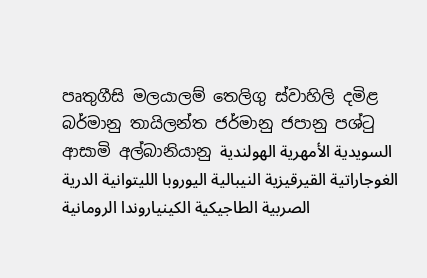පෘතුගීසි මලයාලම් තෙලිගු ස්වාහිලි දමිළ බර්මානු තායිලන්ත ජර්මානු ජපානු පශ්ටු ආසාමි අල්බානියානු السويدية الأمهرية الهولندية الغوجاراتية القيرقيزية النيبالية اليوروبا الليتوانية الدرية الصربية الطاجيكية الكينياروندا الرومانية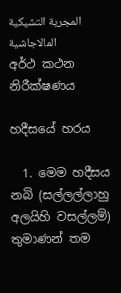المجرية التشيكية المالاجاشية
අර්ථ කථන නිරීක්ෂණය

හදීසයේ හරය

  1. මෙම හදීසය නබි (සල්ලල්ලාහු අලයිහි වසල්ලම්) තුමාණන් තම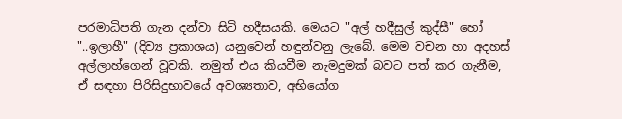පරමාධිපති ගැන දන්වා සිටි හදීසයකි. මෙයට "අල් හදීසුල් කුද්සී" හෝ "..ඉලාහී" (දිව්‍ය ප්‍රකාශය) යනුවෙන් හඳුන්වනු ලැබේ. මෙම වචන හා අදහස් අල්ලාහ්ගෙන් වූවකි. නමුත් එය කියවීම නැමදුමක් බවට පත් කර ගැනීම, ඒ සඳහා පිරිසිදුභාවයේ අවශ්‍යතාව, අභියෝග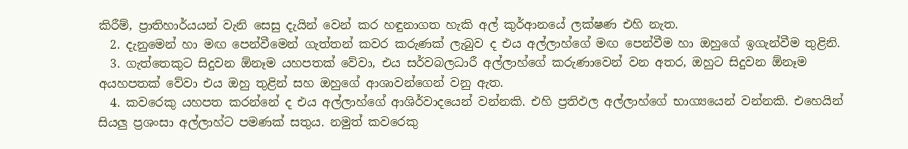කිරීම්, ප්‍රාතිහාර්යයන් වැනි සෙසු දැයින් වෙන් කර හඳුනාගත හැකි අල් කුර්ආනයේ ලක්ෂණ එහි නැත.
  2. දැනුමෙන් හා මඟ පෙන්වීමෙන් ගැත්තන් කවර කරුණක් ලැබුව ද එය අල්ලාහ්ගේ මඟ පෙන්වීම හා ඔහුගේ ඉගැන්වීම තුළිනි.
  3. ගැත්තෙකුට සිදුවන ඕනෑම යහපතක් වේවා, එය සර්වබලධාරී අල්ලාහ්ගේ කරුණාවෙන් වන අතර, ඔහුට සිදුවන ඕනෑම අයහපතක් වේවා එය ඔහු තුළින් සහ ඔහුගේ ආශාවන්ගෙන් වනු ඇත.
  4. කවරෙකු යහපත කරන්නේ ද එය අල්ලාහ්ගේ ආශිර්වාදයෙන් වන්නකි. එහි ප්‍රතිඵල අල්ලාහ්ගේ භාග්‍යයෙන් වන්නකි. එහෙයින් සියලු ප්‍රශංසා අල්ලාහ්ට පමණක් සතුය. නමුත් කවරෙකු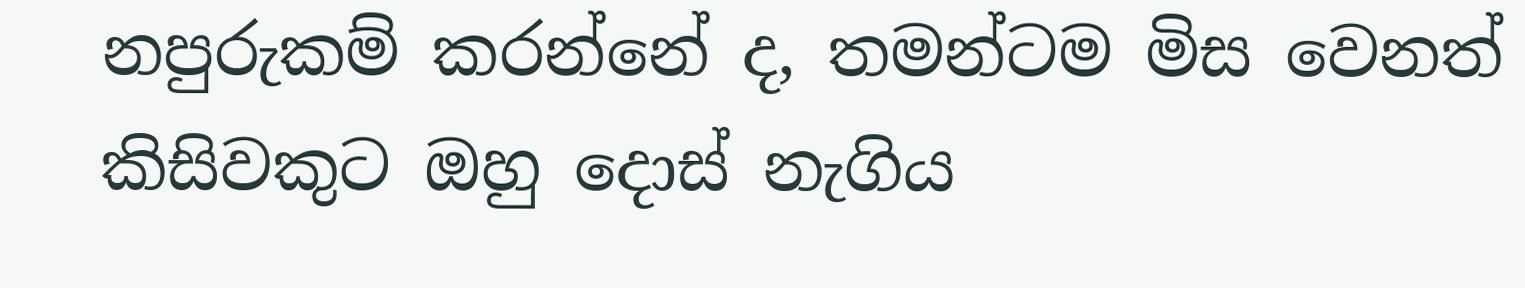නපුරුකම් කරන්නේ ද, තමන්ටම මිස වෙනත් කිසිවකුට ඔහු දොස් නැගිය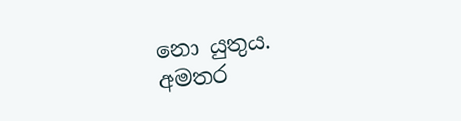නො යුතුය.
අමතර